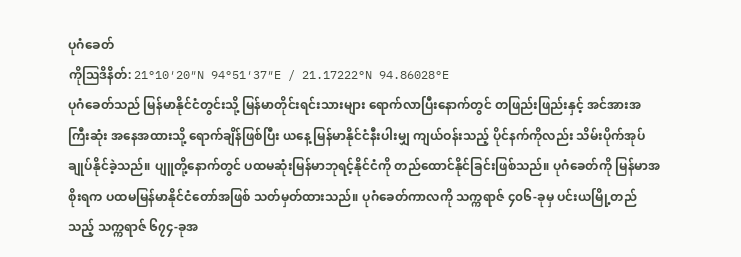ပုဂံခေတ်
ကိုဩဒိနိတ်: 21°10′20″N 94°51′37″E / 21.17222°N 94.86028°E
ပုဂံခေတ်သည် မြန်မာနိုင်ငံတွင်းသို့ မြန်မာတိုင်းရင်းသားများ ရောက်လာပြီးနောက်တွင် တဖြည်းဖြည်းနှင့် အင်အားအကြီးဆုံး အနေအထားသို့ ရောက်ချိန်ဖြစ်ပြီး ယနေ့ မြန်မာနိုင်ငံနီးပါးမျှ ကျယ်ဝန်းသည့် ပိုင်နက်ကိုလည်း သိမ်းပိုက်အုပ်ချုပ်နိုင်ခဲ့သည်။ ပျူတို့နောက်တွင် ပထမဆုံးမြန်မာဘုရင့်နိုင်ငံကို တည်ထောင်နိုင်ခြင်းဖြစ်သည်။ ပုဂံခေတ်ကို မြန်မာအစိုးရက ပထမမြန်မာနိုင်ငံတော်အဖြစ် သတ်မှတ်ထားသည်။ ပုဂံခေတ်ကာလကို သက္ကရာဇ် ၄၀၆-ခုမှ ပင်းယမြို့တည်သည့် သက္ကရာဇ် ၆၇၄-ခုအ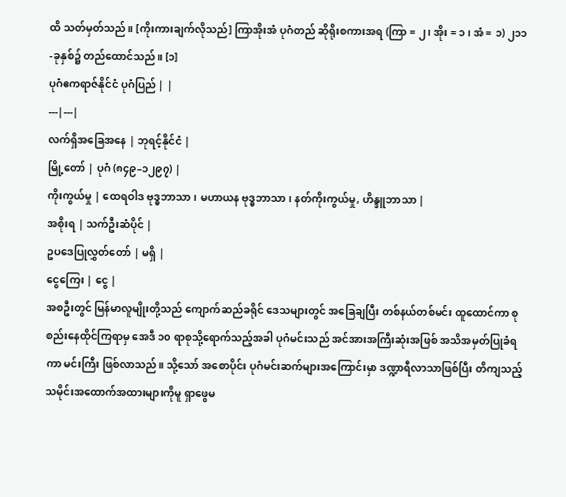ထိ သတ်မှတ်သည်။ [ကိုးကားချက်လိုသည်] ကြာအိုးအံ ပုဂံတည် ဆိုရိုးစကားအရ (ကြာ = ၂ ၊ အိုး = ၁ ၊ အံ = ၁) ၂၁၁-ခုနှစ်၌ တည်ထောင်သည်။ [၁]
ပုဂံဧကရာဇ်နိုင်ငံ ပုဂံပြည် | |
---|---|
လက်ရှိအခြေအနေ | ဘုရင့်နိုင်ငံ |
မြို့တော် | ပုဂံ (၈၄၉–၁၂၉၇) |
ကိုးကွယ်မှု | ထေရဝါဒ ဗုဒ္ဓဘာသာ၊ မဟာယန ဗုဒ္ဓဘာသာ၊ နတ်ကိုးကွယ်မှု, ဟိန္ဒူဘာသာ |
အစိုးရ | သက်ဦးဆံပိုင် |
ဥပဒေပြုလွှတ်တော် | မရှိ |
ငွေကြေး | ငွေ |
အစဦးတွင် မြန်မာလူမျိုးတို့သည် ကျောက်ဆည်ခရိုင် ဒေသများတွင် အခြေချပြီး တစ်နယ်တစ်မင်း ထူထောင်ကာ စုစည်းနေထိုင်ကြရာမှ အေဒီ ၁၀ ရာစုသို့ရောက်သည့်အခါ ပုဂံမင်းသည် အင်အားအကြီးဆုံးအဖြစ် အသိအမှတ်ပြုခံရကာ မင်းကြီး ဖြစ်လာသည်။ သို့သော် အစောပိုင်း ပုဂံမင်းဆက်များအကြောင်းမှာ ဒဏ္ဍာရီလာသာဖြစ်ပြီး တိကျသည့် သမိုင်းအထောက်အထားများကိုမူ ရှာဖွေမ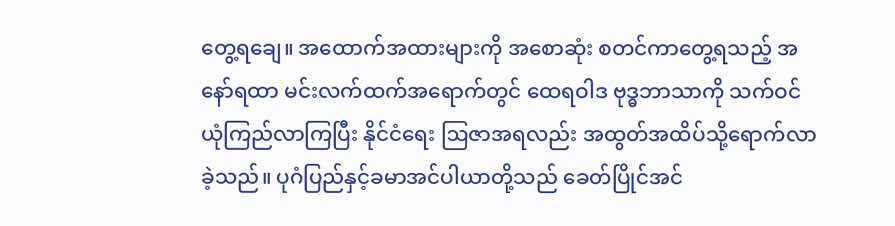တွေ့ရချေ။ အထောက်အထားများကို အစောဆုံး စတင်ကာတွေ့ရသည့် အနော်ရထာ မင်းလက်ထက်အရောက်တွင် ထေရဝါဒ ဗုဒ္ဓဘာသာကို သက်ဝင်ယုံကြည်လာကြပြီး နိုင်ငံရေး ဩဇာအရလည်း အထွတ်အထိပ်သို့ရောက်လာခဲ့သည်။ ပုဂံပြည်နှင့်ခမာအင်ပါယာတို့သည် ခေတ်ပြိုင်အင်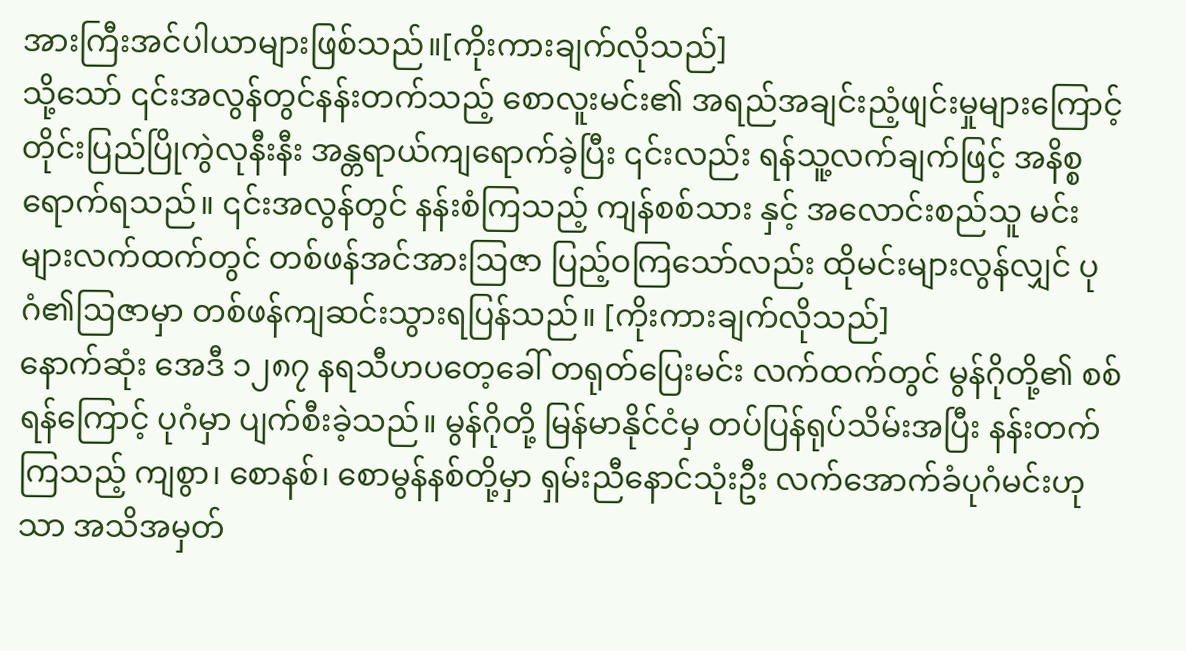အားကြီးအင်ပါယာများဖြစ်သည်။[ကိုးကားချက်လိုသည်]
သို့သော် ၎င်းအလွန်တွင်နန်းတက်သည့် စောလူးမင်း၏ အရည်အချင်းညံ့ဖျင်းမှုများကြောင့် တိုင်းပြည်ပြိုကွဲလုနီးနီး အန္တရာယ်ကျရောက်ခဲ့ပြီး ၎င်းလည်း ရန်သူ့လက်ချက်ဖြင့် အနိစ္စရောက်ရသည်။ ၎င်းအလွန်တွင် နန်းစံကြသည့် ကျန်စစ်သား နှင့် အလောင်းစည်သူ မင်းများလက်ထက်တွင် တစ်ဖန်အင်အားဩဇာ ပြည့်ဝကြသော်လည်း ထိုမင်းများလွန်လျှင် ပုဂံ၏ဩဇာမှာ တစ်ဖန်ကျဆင်းသွားရပြန်သည်။ [ကိုးကားချက်လိုသည်]
နောက်ဆုံး အေဒီ ၁၂၈၇ နရသီဟပတေ့ခေါ် တရုတ်ပြေးမင်း လက်ထက်တွင် မွန်ဂိုတို့၏ စစ်ရန်ကြောင့် ပုဂံမှာ ပျက်စီးခဲ့သည်။ မွန်ဂိုတို့ မြန်မာနိုင်ငံမှ တပ်ပြန်ရုပ်သိမ်းအပြီး နန်းတက်ကြသည့် ကျစွာ၊ စောနစ်၊ စောမွန်နစ်တို့မှာ ရှမ်းညီနောင်သုံးဦး လက်အောက်ခံပုဂံမင်းဟုသာ အသိအမှတ်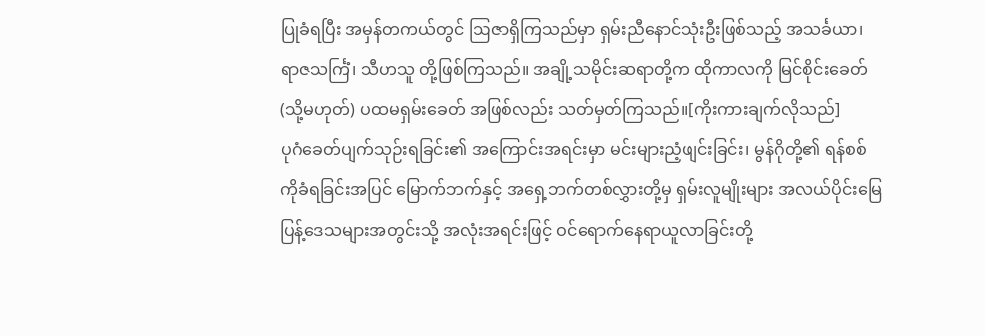ပြုခံရပြီး အမှန်တကယ်တွင် ဩဇာရှိကြသည်မှာ ရှမ်းညီနောင်သုံးဦးဖြစ်သည့် အသင်္ခယာ၊ ရာဇသင်္ကြံ၊ သီဟသူ တို့ဖြစ်ကြသည်။ အချို့သမိုင်းဆရာတို့က ထိုကာလကို မြင်စိုင်းခေတ် (သို့မဟုတ်) ပထမရှမ်းခေတ် အဖြစ်လည်း သတ်မှတ်ကြသည်။[ကိုးကားချက်လိုသည်]
ပုဂံခေတ်ပျက်သုဉ်းရခြင်း၏ အကြောင်းအရင်းမှာ မင်းများညံ့ဖျင်းခြင်း၊ မွန်ဂိုတို့၏ ရန်စစ်ကိုခံရခြင်းအပြင် မြောက်ဘက်နှင့် အရှေ့ဘက်တစ်လွှားတို့မှ ရှမ်းလူမျိုးများ အလယ်ပိုင်းမြေပြန့်ဒေသများအတွင်းသို့ အလုံးအရင်းဖြင့် ဝင်ရောက်နေရာယူလာခြင်းတို့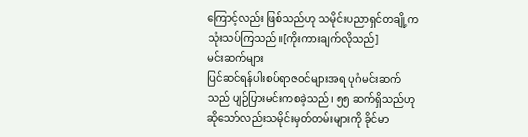ကြောင့်လည်း ဖြစ်သည်ဟု သမိုင်းပညာရှင်တချို့က သုံးသပ်ကြသည်။[ကိုးကားချက်လိုသည်]
မင်းဆက်များ
ပြင်ဆင်ရန်ပါးစပ်ရာဇဝင်များအရ ပုဂံမင်းဆက်သည် ပျဉ်ပြားမင်းကစခဲ့သည်၊ ၅၅ ဆက်ရှိသည်ဟု ဆိုသော်လည်းသမိုင်းမှတ်တမ်းများကို ခိုင်မာ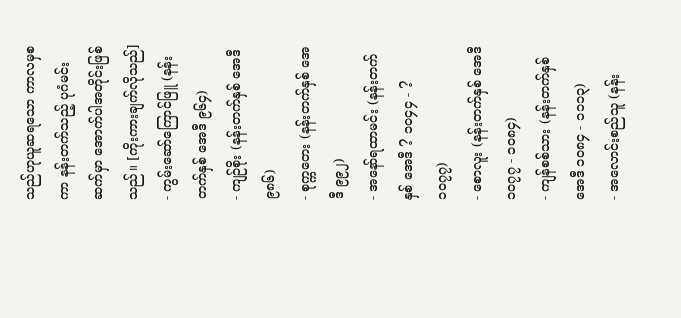သည်ဟုယူဆရသော ကာလမှစကာ နန်းတက်သည့် ပုဂံမင်းဆက်မှာ အောက်ပါအတိုင်းဖြစ်သည်။ [ကိုးကားချက်လိုသည်]
- ကွမ်းဆော်ကြောင်ဖြူ (နန်းတက်နှစ် အေဒီ ၉၆၄)
- ကျဉ်စိုး (နန်းတက်နှစ် အေဒီ ၉၈၆)
- စုက္ကတေး (နန်းတက်နှစ် အေဒီ ၉၉၂)
- အနော်ရထာမင်း (နန်းတက်နှစ် အေဒီ ? ၁၀၄၄ - ? ၁၀၇၇)
- စောလူး (နန်းတက်နှစ် အေဒီ ၁၀၇၇ - ၁၀၈၄)
- ကျန်စစ်သား (နန်းတက်နှစ် အေဒီ ၁၀၈၄ - ၁၁၁၃)
- အလောင်းစည်သူ (နန်း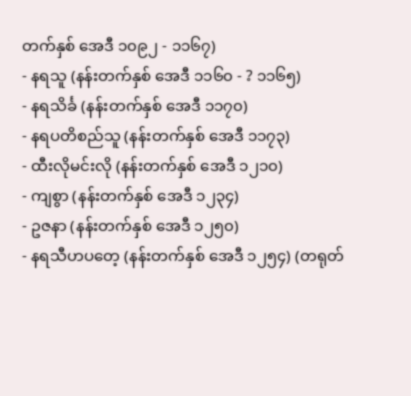တက်နှစ် အေဒီ ၁၀၉၂ - ၁၁၆၇)
- နရသူ (နန်းတက်နှစ် အေဒီ ၁၁၆၀ - ? ၁၁၆၅)
- နရသိင်္ခ (နန်းတက်နှစ် အေဒီ ၁၁၇၀)
- နရပတိစည်သူ (နန်းတက်နှစ် အေဒီ ၁၁၇၃)
- ထီးလိုမင်းလို (နန်းတက်နှစ် အေဒီ ၁၂၁၀)
- ကျစွာ (နန်းတက်နှစ် အေဒီ ၁၂၃၄)
- ဥဇနာ (နန်းတက်နှစ် အေဒီ ၁၂၅၀)
- နရသီဟပတေ့ (နန်းတက်နှစ် အေဒီ ၁၂၅၄) (တရုတ်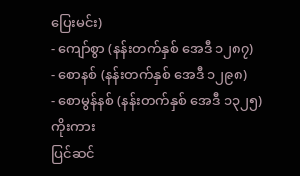ပြေးမင်း)
- ကျော်စွာ (နန်းတက်နှစ် အေဒီ ၁၂၈၇)
- စောနစ် (နန်းတက်နှစ် အေဒီ ၁၂၉၈)
- စောမွန်နစ် (နန်းတက်နှစ် အေဒီ ၁၃၂၅)
ကိုးကား
ပြင်ဆင်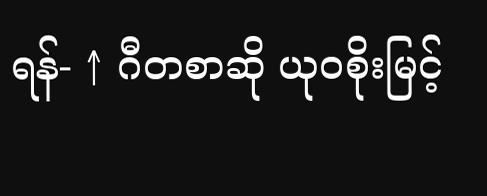ရန်- ↑ ဂီတစာဆို ယုဝစိုးမြင့်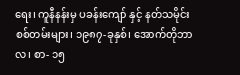ရေး၊ ကူနီနန်းမှ ပခန်းကျော် နှင့် နတ်သမိုင်းစစ်တမ်းများ၊ ၁၉၈၇-ခုနှစ်၊ အောက်တိုဘာလ၊ စာ- ၁၅